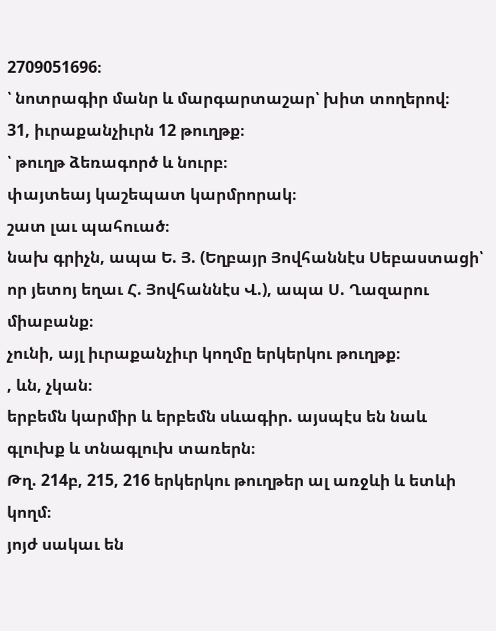2709051696։
՝ նոտրագիր մանր և մարգարտաշար՝ խիտ տողերով։
31, իւրաքանչիւրն 12 թուղթք։
՝ թուղթ ձեռագործ և նուրբ։
փայտեայ կաշեպատ կարմրորակ։
շատ լաւ պահուած։
նախ գրիչն, ապա Ե. Յ. (Եղբայր Յովհաննէս Սեբաստացի՝ որ յետոյ եղաւ Հ. Յովհաննէս Վ.), ապա Ս. Ղազարու միաբանք։
չունի, այլ իւրաքանչիւր կողմը երկերկու թուղթք։
, ևն, չկան։
երբեմն կարմիր և երբեմն սևագիր. այսպէս են նաև գլուխք և տնագլուխ տառերն։
Թղ. 214բ, 215, 216 երկերկու թուղթեր ալ առջևի և ետևի կողմ։
յոյժ սակաւ են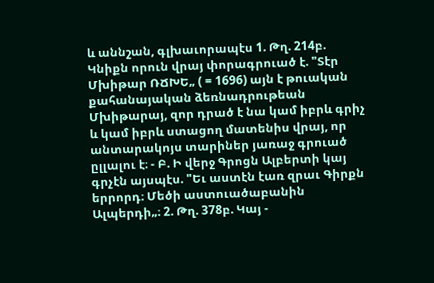և աննշան, գլխաւորապէս 1. Թղ. 214բ. Կնիքն որուն վրայ փորագրուած է. "Տէր Մխիթար ՌՃԽԵ„ ( = 1696) այն է թուական քահանայական ձեռնադրութեան Մխիթարայ, զոր դրած է նա կամ իբրև գրիչ և կամ իբրև ստացող մատենիս վրայ, որ անտարակոյս տարիներ յառաջ գրուած ըլլալու է։ - Բ. Ի վերջ Գրոցն Ալբերտի կայ գրչէն այսպէս. "Եւ աստէն էառ զրաւ Գիրքն երրորդ։ Մեծի աստուածաբանին Ալպերդի„։ 2. Թղ. 378բ. Կայ -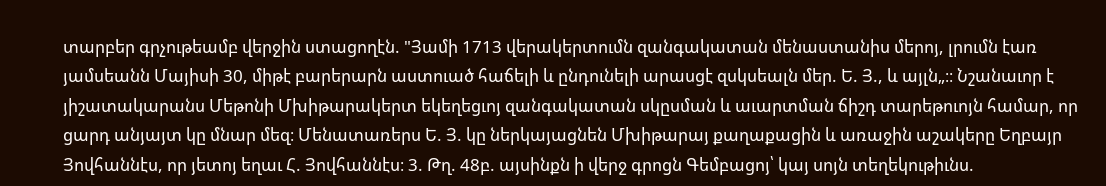տարբեր գրչութեամբ վերջին ստացողէն. "Յամի 1713 վերակերտումն զանգակատան մենաստանիս մերոյ, լրումն էառ յամսեանն Մայիսի 30, միթէ բարերարն աստուած հաճելի և ընդունելի արասցէ զսկսեալն մեր. Ե. Յ., և այլն„։։ Նշանաւոր է յիշատակարանս Մեթոնի Մխիթարակերտ եկեղեցւոյ զանգակատան սկըսման և աւարտման ճիշդ տարեթուոյն համար, որ ցարդ անյայտ կը մնար մեզ։ Մենատառերս Ե. Յ. կը ներկայացնեն Մխիթարայ քաղաքացին և առաջին աշակերը Եղբայր Յովհաննէս, որ յետոյ եղաւ Հ. Յովհաննէս։ 3. Թղ. 48բ. այսինքն ի վերջ գրոցն Գեմբացոյ՝ կայ սոյն տեղեկութիւնս.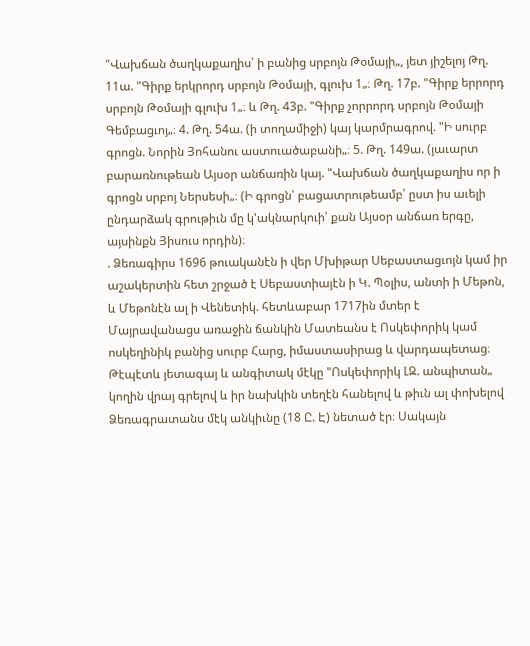"Վախճան ծաղկաքաղիս՝ ի բանից սրբոյն Թօմայի„, յետ յիշելոյ Թղ. 11ա. "Գիրք երկրորդ սրբոյն Թօմայի, գլուխ 1„։ Թղ. 17բ. "Գիրք երրորդ սրբոյն Թօմայի գլուխ 1„։ և Թղ. 43բ. "Գիրք չորրորդ սրբոյն Թօմայի Գեմբացւոյ„։ 4. Թղ. 54ա. (ի տողամիջի) կայ կարմրագրով. "Ի սուրբ գրոցն. Նորին Յոհանու աստուածաբանի„։ 5. Թղ. 149ա. (յաւարտ բարառնութեան Այսօր անճառին կայ. "Վախճան ծաղկաքաղիս որ ի գրոցն սրբոյ Ներսեսի„։ (Ի գրոցն՝ բացատրութեամբ՝ ըստ իս աւելի ընդարձակ գրութիւն մը կ'ակնարկուի՝ քան Այսօր անճառ երգը, այսինքն Յիսուս որդին)։
. Ձեռագիրս 1696 թուականէն ի վեր Մխիթար Սեբաստացւոյն կամ իր աշակերտին հետ շրջած է Սեբաստիայէն ի Կ. Պօլիս, անտի ի Մեթոն, և Մեթոնէն ալ ի Վենետիկ. հետևաբար 1717ին մտեր է Մայրավանացս առաջին ճանկին Մատեանս է Ոսկեփորիկ կամ ոսկեղինիկ բանից սուրբ Հարց, իմաստասիրաց և վարդապետաց։ Թէպէտև յետագայ և անգիտակ մէկը "Ոսկեփորիկ ԼԶ. անպիտան„ կողին վրայ գրելով և իր նախկին տեղէն հանելով և թիւն ալ փոխելով Ձեռագրատանս մէկ անկիւնը (18 Ը. Է) նետած էր։ Սակայն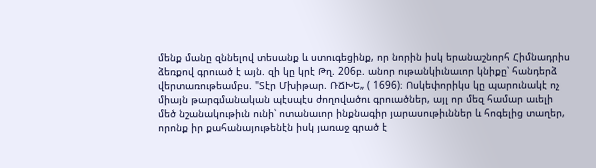մենք մանը զննելով տեսանք և ստուգեցինք, որ նորին իսկ երանաշնորհ Հիմնադրիս ձեռքով գրուած է այն. զի կը կրէ Թղ. 206բ. անոր ութանկիւնաւոր կնիքը՝ հանդերձ վերտառութեամբս. "Տէր Մխիթար. ՌՃԽԵ„ ( 1696)։ Ոսկեփորիկս կը պարունակէ ոչ միայն թարգմանական պէսպէս ժողովածու գրուածներ, այլ որ մեզ համար աւելի մեծ նշանակութիւն ունի՝ ոտանաւոր ինքնագիր յարասութիւններ և հոգելից տաղեր, որոնք իր քահանայութենէն իսկ յառաջ գրած է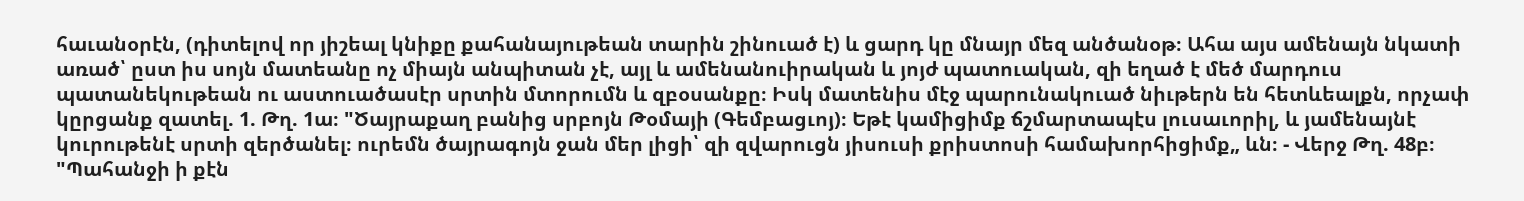հաւանօրէն, (դիտելով որ յիշեալ կնիքը քահանայութեան տարին շինուած է) և ցարդ կը մնայր մեզ անծանօթ։ Ահա այս ամենայն նկատի առած՝ ըստ իս սոյն մատեանը ոչ միայն անպիտան չէ, այլ և ամենանուիրական և յոյժ պատուական, զի եղած է մեծ մարդուս պատանեկութեան ու աստուածասէր սրտին մտորումն և զբօսանքը։ Իսկ մատենիս մէջ պարունակուած նիւթերն են հետևեալքն, որչափ կըրցանք զատել. 1. Թղ. 1ա։ "Ծայրաքաղ բանից սրբոյն Թօմայի (Գեմբացւոյ)։ Եթէ կամիցիմք ճշմարտապէս լուսաւորիլ, և յամենայնէ կուրութենէ սրտի զերծանել։ ուրեմն ծայրագոյն ջան մեր լիցի՝ զի զվարուցն յիսուսի քրիստոսի համախորհիցիմք„ ևն։ - Վերջ Թղ. 48բ։ "Պահանջի ի քէն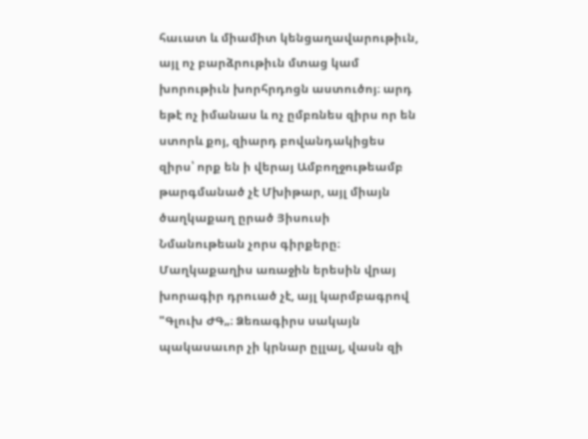հաւատ և միամիտ կենցաղավարութիւն, այլ ոչ բարձրութիւն մտաց կամ խորութիւն խորհրդոցն աստուծոյ։ արդ եթէ ոչ իմանաս և ոչ ըմբռնես զիրս որ են ստորև քոյ, զիարդ բովանդակիցես զիրս՝ որք են ի վերայ Ամբողջութեամբ թարգմանած չէ Մխիթար, այլ միայն ծաղկաքաղ ըրած Յիսուսի Նմանութեան չորս գիրքերը։ Մաղկաքաղիս առաջին երեսին վրայ խորագիր դրուած չէ, այլ կարմբագրով "Գլուխ ԺԳ„։ Ձեռագիրս սակայն պակասաւոր չի կրնար ըլլալ, վասն զի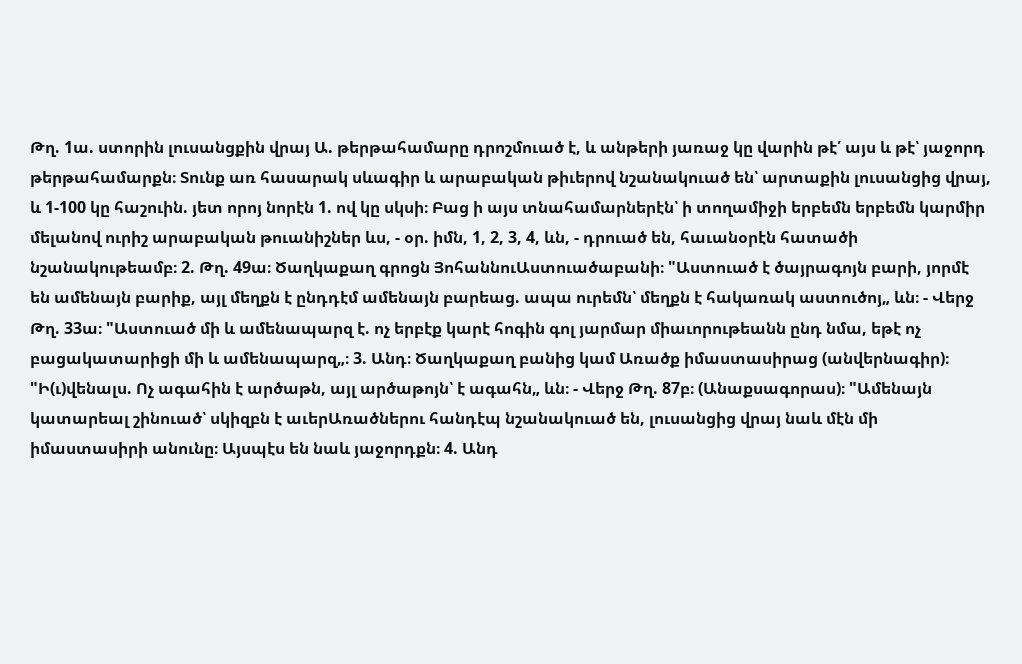Թղ. 1ա. ստորին լուսանցքին վրայ Ա. թերթահամարը դրոշմուած է, և անթերի յառաջ կը վարին թէ՛ այս և թէ՝ յաջորդ թերթահամարքն։ Տունք առ հասարակ սևագիր և արաբական թիւերով նշանակուած են՝ արտաքին լուսանցից վրայ, և 1-100 կը հաշուին. յետ որոյ նորէն 1. ով կը սկսի։ Բաց ի այս տնահամարներէն՝ ի տողամիջի երբեմն երբեմն կարմիր մելանով ուրիշ արաբական թուանիշներ ևս, - օր. իմն, 1, 2, 3, 4, ևն, - դրուած են, հաւանօրէն հատածի նշանակութեամբ։ 2. Թղ. 49ա։ Ծաղկաքաղ գրոցն ՅոհաննուԱստուածաբանի։ "Աստուած է ծայրագոյն բարի, յորմէ են ամենայն բարիք, այլ մեղքն է ընդդէմ ամենայն բարեաց. ապա ուրեմն՝ մեղքն է հակառակ աստուծոյ„ ևն։ - Վերջ Թղ. 33ա։ "Աստուած մի և ամենապարզ է. ոչ երբէք կարէ հոգին գոլ յարմար միաւորութեանն ընդ նմա, եթէ ոչ բացակատարիցի մի և ամենապարզ„։ 3. Անդ։ Ծաղկաքաղ բանից կամ Առածք իմաստասիրաց (անվերնագիր)։ "Ի(ւ)վենալս. Ոչ ագահին է արծաթն, այլ արծաթոյն՝ է ագահն„ ևն։ - Վերջ Թղ. 87բ։ (Անաքսագորաս)։ "Ամենայն կատարեալ շինուած՝ սկիզբն է աւերԱռածներու հանդէպ նշանակուած են, լուսանցից վրայ նաև մէն մի իմաստասիրի անունը։ Այսպէս են նաև յաջորդքն։ 4. Անդ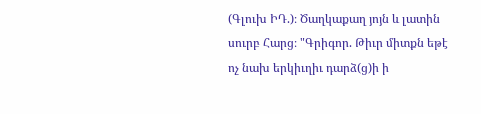(Գլուխ ԻԴ.)։ Ծաղկաքաղ յոյն և լատին սուրբ Հարց։ "Գրիգոր. Թիւր միտքն եթէ ոչ նախ երկիւղիւ դարձ(ց)ի ի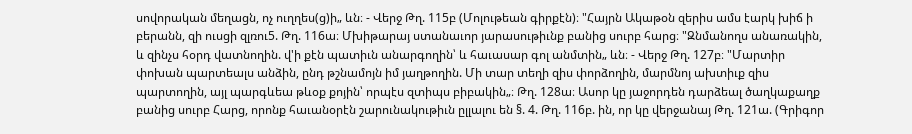սովորական մեղացն, ոչ ուղղես(ց)ի„ ևն։ - Վերջ Թղ. 115բ (Մոլութեան գիրքէն)։ "Հայրն Ակաթօն զերիս ամս էարկ խիճ ի բերանն, զի ուսցի զլռու5. Թղ. 116ա։ Մխիթարայ ստանաւոր յարասութիւնք բանից սուրբ հարց։ "Զնմանողս անառակին, և զինչս հօրդ վատնողին. վ'ի քէն պատիւն անարգողին՝ և հաւասար գոլ անմտին„ ևն։ - Վերջ Թղ. 127բ։ "Մարտիր փոխան պարտեալս անձին, ընդ թշնամոյն իմ յաղթողին. Մի տար տեղի զիս փորձողին, մարմնոյ ախտիւք զիս պարտողին, այլ պարգևեա թևօք քոյին՝ որպէս զտիպս բիբակին„։ Թղ. 128ա։ Ասոր կը յաջորդեն դարձեալ ծաղկաքաղք բանից սուրբ Հարց, որոնք հաւանօրէն շարունակութիւն ըլլալու են §. 4. Թղ. 116բ. ին, որ կը վերջանայ Թղ. 121ա. (Գրիգոր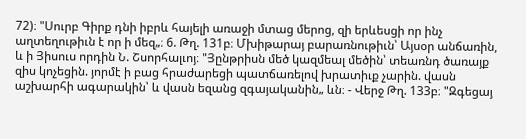72)։ "Սուրբ Գիրք դնի իբրև հայելի առաջի մտաց մերոց, զի երևեսցի որ ինչ աղտեղութիւն է որ ի մեզ„։ 6. Թղ. 131բ։ Մխիթարայ բարառնութիւն՝ Այսօր անճառին, և ի Յիսուս որդին Ն. Շսորհալւոյ։ "Յընթրիսն մեծ կազմեալ մեծին՝ տեառնդ ծառայք զիս կոչեցին. յորմէ ի բաց հրաժարեցի պատճառելով խրատիւք չարին. վասն աշխարհի ագարակին՝ և վասն եզանց զգայականին„ ևն։ - Վերջ Թղ. 133բ։ "Զգեցայ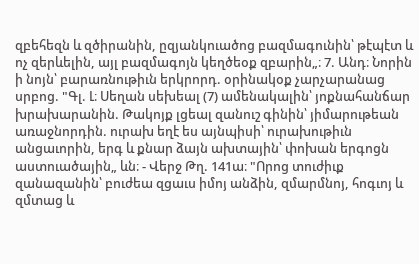զբեհեզն և զծիրանին, ըզյանկուածոց բազմագունին՝ թէպէտ և ոչ զերևելին, այլ բազմագոյն կեղծեօք զբարին„։ 7. Անդ։ Նորին ի նոյն՝ բարառնութիւն երկրորդ. օրինակօք չարչարանաց սրբոց. "Գլ. Լ։ Սեղան սեխեալ (7) ամենակալին՝ յոքնահանճար խրախարանին. Թակոյք լցեալ զանուշ գինին՝ յիմարութեան առաջնորդին. ուրախ եղէ ես այնպիսի՝ ուրախութիւն անցաւորին, երգ և քնար ձայն ախտային՝ փոխան երգոցն աստուածային„ ևն։ - Վերջ Թղ. 141ա։ "Որոց տուժիւք զանազանին՝ բուժեա զցաւս իմոյ անձին, զմարմնոյ, հոգւոյ և զմտաց և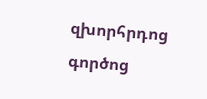զխորհրդոց գործոց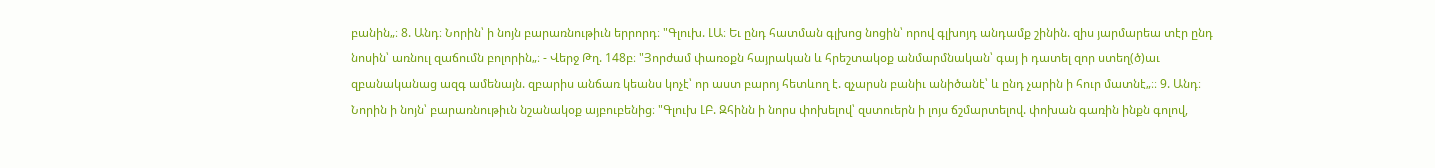բանին„։ 8. Անդ։ Նորին՝ ի նոյն բարառնութիւն երրորդ։ "Գլուխ. ԼԱ։ Եւ ընդ հատման գլխոց նոցին՝ որով գլխոյդ անդամք շինին. զիս յարմարեա տէր ընդ նոսին՝ առնուլ զաճումն բոլորին„։ - Վերջ Թղ. 148բ։ "Յորժամ փառօքն հայրական և հրեշտակօք անմարմնական՝ գայ ի դատել զոր ստեղ(ծ)աւ զբանականաց ազգ ամենայն. զբարիս անճառ կեանս կոչէ՝ որ աստ բարոյ հետևող է. զչարսն բանիւ անիծանէ՝ և ընդ չարին ի հուր մատնէ„։։ 9. Անդ։ Նորին ի նոյն՝ բարառնութիւն նշանակօք այբուբենից։ "Գլուխ ԼԲ. Զհինն ի նորս փոխելով՝ զստուերն ի լոյս ճշմարտելով. փոխան գառին ինքն գոլով,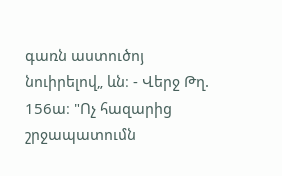գառն աստուծոյ նուիրելով„ ևն։ - Վերջ Թղ. 156ա։ "Ոչ հազարից շրջապատումն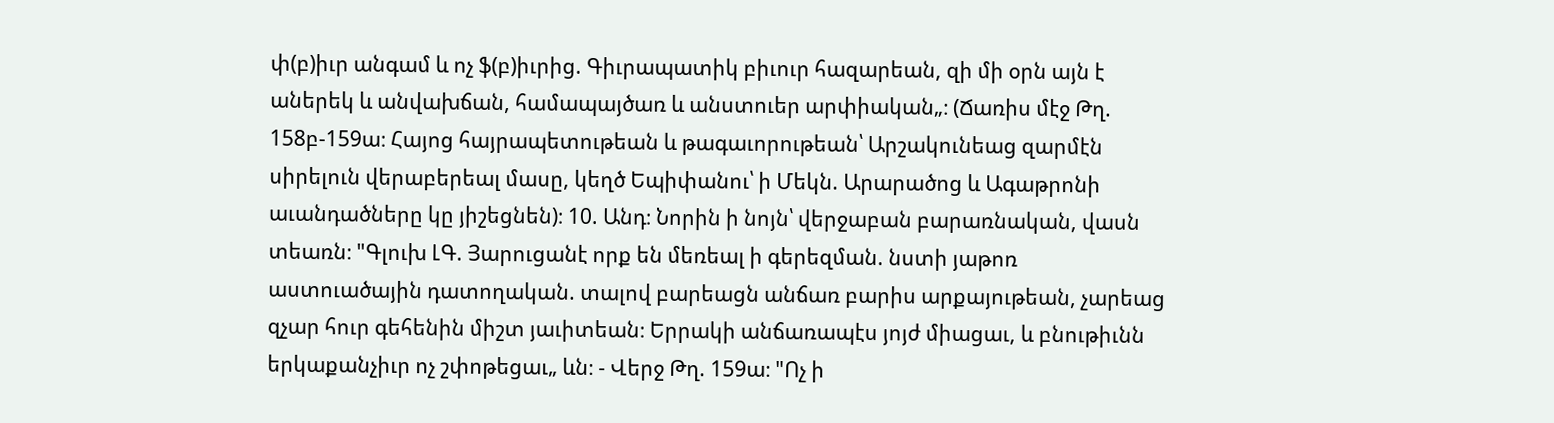փ(բ)իւր անգամ և ոչ ֆ(բ)իւրից. Գիւրապատիկ բիւուր հազարեան, զի մի օրն այն է աներեկ և անվախճան, համապայծառ և անստուեր արփիական„։ (Ճառիս մէջ Թղ. 158բ-159ա։ Հայոց հայրապետութեան և թագաւորութեան՝ Արշակունեաց զարմէն սիրելուն վերաբերեալ մասը, կեղծ Եպիփանու՝ ի Մեկն. Արարածոց և Ագաթրոնի աւանդածները կը յիշեցնեն)։ 10. Անդ։ Նորին ի նոյն՝ վերջաբան բարառնական, վասն տեառն։ "Գլուխ ԼԳ. Յարուցանէ որք են մեռեալ ի գերեզման. նստի յաթոռ աստուածային դատողական. տալով բարեացն անճառ բարիս արքայութեան, չարեաց զչար հուր գեհենին միշտ յաւիտեան։ Երրակի անճառապէս յոյժ միացաւ, և բնութիւնն երկաքանչիւր ոչ շփոթեցաւ„ ևն։ - Վերջ Թղ. 159ա։ "Ոչ ի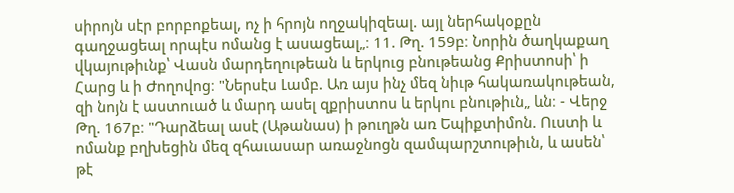սիրոյն սէր բորբոքեալ, ոչ ի հրոյն ողջակիզեալ. այլ ներհակօքըն գաղջացեալ որպէս ոմանց է ասացեալ„։ 11. Թղ. 159բ։ Նորին ծաղկաքաղ վկայութիւնք՝ Վասն մարդեղութեան և երկուց բնութեանց Քրիստոսի՝ ի Հարց և ի Ժողովոց։ "Ներսէս Լամբ. Առ այս ինչ մեզ նիւթ հակառակութեան, զի նոյն է աստուած և մարդ ասել զքրիստոս և երկու բնութիւն„ ևն։ - Վերջ Թղ. 167բ։ "Դարձեալ ասէ (Աթանաս) ի թուղթն առ Եպիքտիմոն. Ուստի և ոմանք բղխեցին մեզ զհաւասար առաջնոցն զամպարշտութիւն, և ասեն՝ թէ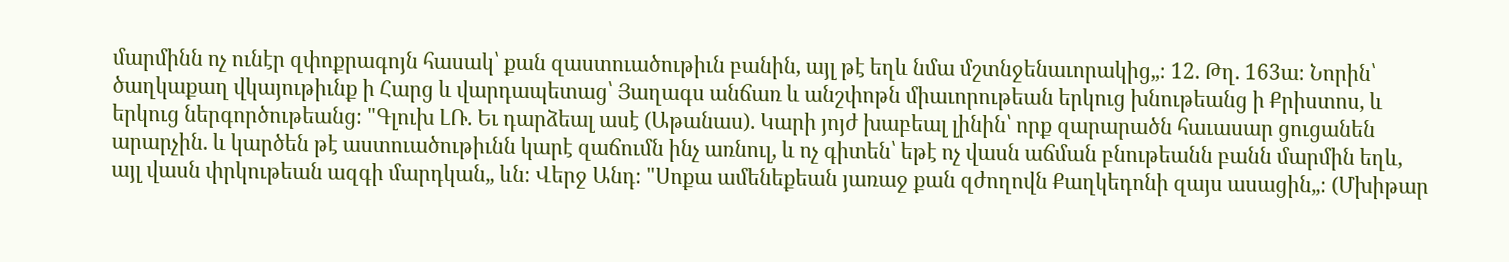մարմինն ոչ ունէր զփոքրագոյն հասակ՝ քան զաստուածութիւն բանին, այլ թէ եղև նմա մշտնջենաւորակից„։ 12. Թղ. 163ա։ Նորին՝ ծաղկաքաղ վկայութիւնք ի Հարց և վարդապետաց՝ Յաղագս անճառ և անշփոթն միաւորութեան երկուց խնութեանց ի Քրիստոս, և երկուց ներգործութեանց։ "Գլուխ ԼՌ. Եւ դարձեալ ասէ (Աթանաս). Կարի յոյժ խաբեալ լինին՝ որք զարարածն հաւասար ցուցանեն արարչին. և կարծեն թէ աստուածութիւնն կարէ զաճումն ինչ առնուլ, և ոչ գիտեն՝ եթէ ոչ վասն աճման բնութեանն բանն մարմին եղև, այլ վասն փրկութեան ազգի մարդկան„ ևն։ Վերջ Անդ։ "Սոքա ամենեքեան յառաջ քան զժողովն Քաղկեդոնի զայս ասացին„։ (Մխիթար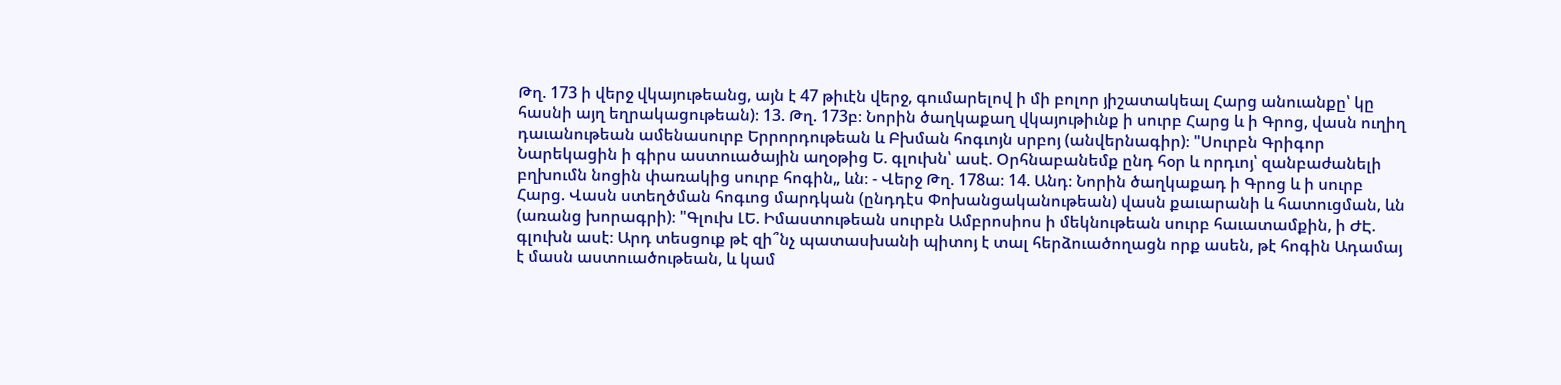Թղ. 173 ի վերջ վկայութեանց, այն է 47 թիւէն վերջ, գումարելով ի մի բոլոր յիշատակեալ Հարց անուանքը՝ կը հասնի այղ եղրակացութեան)։ 13. Թղ. 173բ։ Նորին ծաղկաքաղ վկայութիւնք ի սուրբ Հարց և ի Գրոց, վասն ուղիղ դաւանութեան ամենասուրբ Երրորդութեան և Բխման հոգւոյն սրբոյ (անվերնագիր)։ "Սուրբն Գրիգոր Նարեկացին ի գիրս աստուածային աղօթից Ե. գլուխն՝ ասէ. Օրհնաբանեմք ընդ հօր և որդւոյ՝ զանբաժանելի բղխումն նոցին փառակից սուրբ հոգին„ ևն։ - Վերջ Թղ. 178ա։ 14. Անդ։ Նորին ծաղկաքադ ի Գրոց և ի սուրբ Հարց. Վասն ստեղծման հոգւոց մարդկան (ընդդէս Փոխանցականութեան) վասն քաւարանի և հատուցման, ևն (առանց խորագրի)։ "Գլուխ ԼԵ. Իմաստութեան սուրբն Ամբրոսիոս ի մեկնութեան սուրբ հաւատամքին, ի ԺԷ. գլուխն ասէ։ Արդ տեսցուք թէ զի՞նչ պատասխանի պիտոյ է տալ հերձուածողացն որք ասեն, թէ հոգին Ադամայ է մասն աստուածութեան, և կամ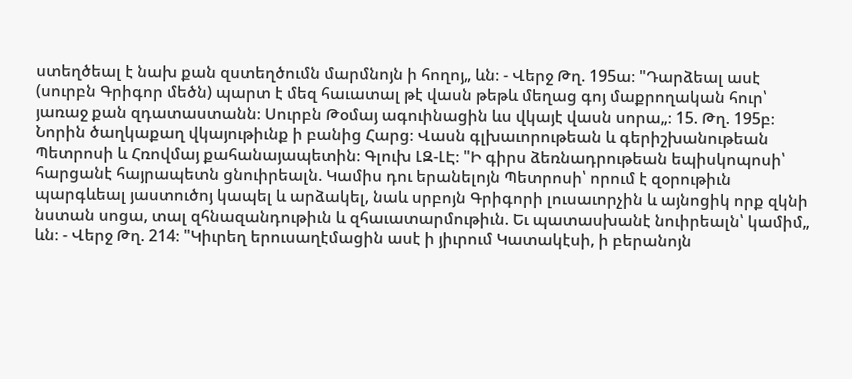ստեղծեալ է նախ քան զստեղծումն մարմնոյն ի հողոյ„ ևն։ - Վերջ Թղ. 195ա։ "Դարձեալ ասէ (սուրբն Գրիգոր մեծն) պարտ է մեզ հաւատալ թէ վասն թեթև մեղաց գոյ մաքրողական հուր՝ յառաջ քան զդատաստանն։ Սուրբն Թօմայ ագուինացին ևս վկայէ վասն սորա„։ 15. Թղ. 195բ։ Նորին ծաղկաքաղ վկայութիւնք ի բանից Հարց։ Վասն գլխաւորութեան և գերիշխանութեան Պետրոսի և Հռովմայ քահանայապետին։ Գլուխ ԼԶ-ԼԷ։ "Ի գիրս ձեռնադրութեան եպիսկոպոսի՝ հարցանէ հայրապետն ցնուիրեալն. Կամիս դու երանելոյն Պետրոսի՝ որում է զօրութիւն պարգևեալ յաստուծոյ կապել և արձակել, նաև սրբոյն Գրիգորի լուսաւորչին և այնոցիկ որք զկնի նստան սոցա, տալ զհնազանդութիւն և զհաւատարմութիւն. Եւ պատասխանէ նուիրեալն՝ կամիմ„ ևն։ - Վերջ Թղ. 214։ "Կիւրեղ երուսաղէմացին ասէ ի յիւրում Կատակէսի, ի բերանոյն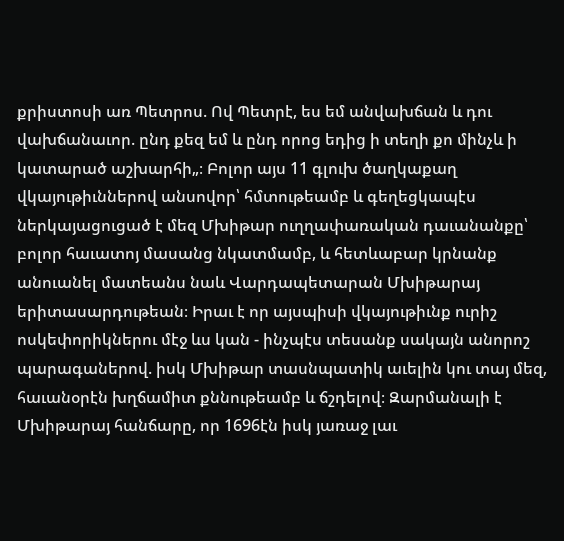քրիստոսի առ Պետրոս. Ով Պետրէ, ես եմ անվախճան և դու վախճանաւոր. ընդ քեզ եմ և ընդ որոց եդից ի տեղի քո մինչև ի կատարած աշխարհի„։ Բոլոր այս 11 գլուխ ծաղկաքաղ վկայութիւններով անսովոր՝ հմտութեամբ և գեղեցկապէս ներկայացուցած է մեզ Մխիթար ուղղափառական դաւանանքը՝ բոլոր հաւատոյ մասանց նկատմամբ, և հետևաբար կրնանք անուանել մատեանս նաև Վարդապետարան Մխիթարայ երիտասարդութեան։ Իրաւ է որ այսպիսի վկայութիւնք ուրիշ ոսկեփորիկներու մէջ ևս կան - ինչպէս տեսանք սակայն անորոշ պարագաներով. իսկ Մխիթար տասնպատիկ աւելին կու տայ մեզ, հաւանօրէն խղճամիտ քննութեամբ և ճշդելով։ Զարմանալի է Մխիթարայ հանճարը, որ 1696էն իսկ յառաջ լաւ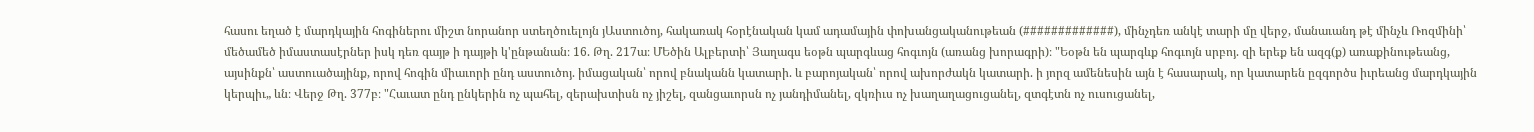հասու եղած է մարդկային հոգիներու միշտ նորանոր ստեղծուելոյն յԱստուծոյ, հակառակ հօրէնական կամ ադամային փոխանցականութեան (#############), մինչդեռ անկէ տարի մը վերջ, մանաւանդ թէ մինչև Ռոզմինի՝ մեծամեծ իմաստասէրներ իսկ դեռ գայթ ի դայթի կ'ընթանան։ 16. Թղ. 217ա։ ՄԵծին Ալբերտի՝ Յաղագս եօթն պարգևաց հոգւոյն (առանց խորագրի)։ "Եօթն են պարգևք հոգւոյն սրբոյ. զի երեք են ազգ(ք) առաքինութեանց, այսինքն՝ աստուածայինք, որով հոգին միաւորի ընդ աստուծոյ. իմացական՝ որով բնականն կատարի. և բարոյական՝ որով ախորժակն կատարի. ի յորզ ամենեսին այն է հասարակ, որ կատարեն ըզգործս իւրեանց մարդկային կերպիւ„ ևն։ Վերջ Թղ. 377բ։ "Հաւատ ընդ ընկերին ոչ պահել, զերախտիսն ոչ յիշել, զանցաւորսն ոչ յանդիմանել, զկռիւս ոչ խաղաղացուցանել, զտգէտն ոչ ուսուցանել,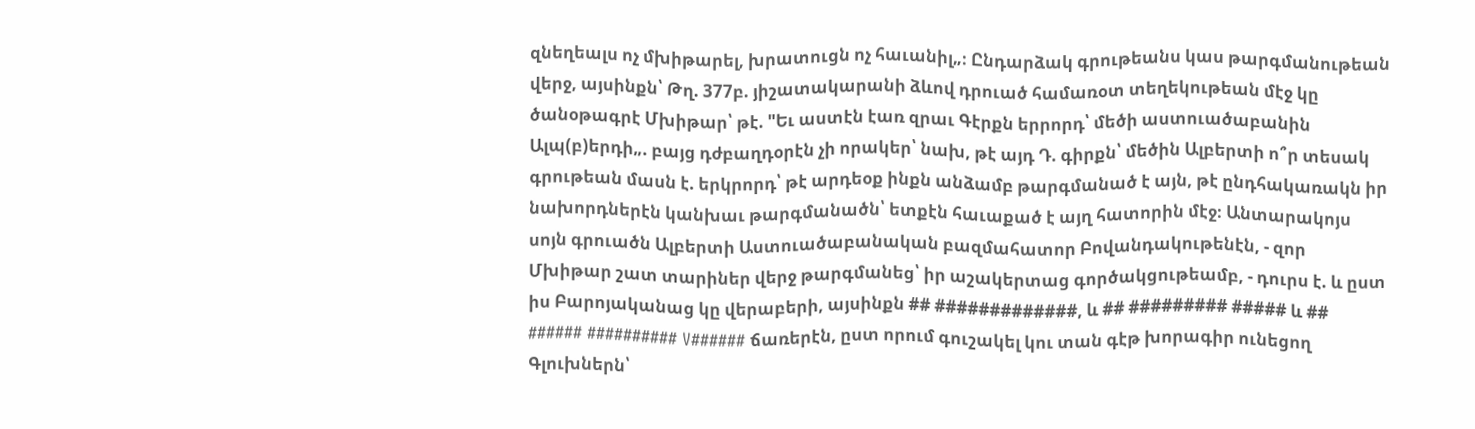զնեղեալս ոչ մխիթարել, խրատուցն ոչ հաւանիլ„։ Ընդարձակ գրութեանս կաս թարգմանութեան վերջ, այսինքն՝ Թղ. 377բ. յիշատակարանի ձևով դրուած համառօտ տեղեկութեան մէջ կը ծանօթագրէ Մխիթար՝ թէ. "Եւ աստէն էառ զրաւ Գէրքն երրորդ՝ մեծի աստուածաբանին Ալպ(բ)երդի„. բայց դժբաղդօրէն չի որակեր՝ նախ, թէ այդ Դ. գիրքն՝ մեծին Ալբերտի ո՞ր տեսակ գրութեան մասն է. երկրորդ՝ թէ արդեօք ինքն անձամբ թարգմանած է այն, թէ ընդհակառակն իր նախորդներէն կանխաւ թարգմանածն՝ ետքէն հաւաքած է այղ հատորին մէջ։ Անտարակոյս սոյն գրուածն Ալբերտի Աստուածաբանական բազմահատոր Բովանդակութենէն, - զոր Մխիթար շատ տարիներ վերջ թարգմանեց՝ իր աշակերտաց գործակցութեամբ, - դուրս է. և ըստ իս Բարոյականաց կը վերաբերի, այսինքն ## #############, և ## ######### ##### և ## ###### ########## V###### ճառերէն, ըստ որում գուշակել կու տան գէթ խորագիր ունեցող Գլուխներն՝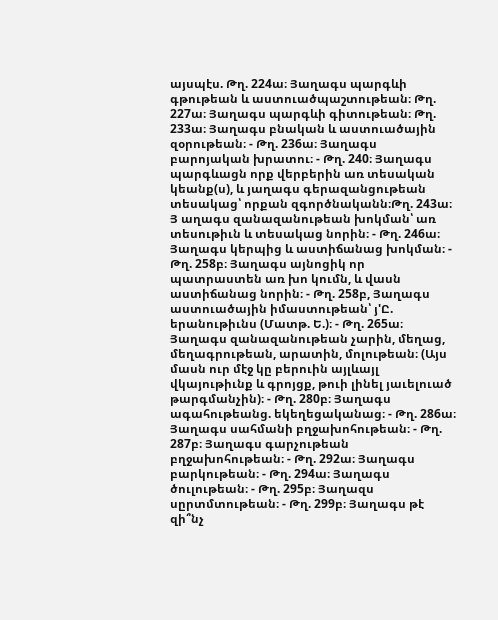այսպէս. Թղ. 224ա։ Յաղագս պարգևի գթութեան և աստուածպաշտութեան։ Թղ. 227ա։ Յաղագս պարգևի գիտութեան։ Թղ. 233ա։ Յաղագս բնական և աստուածային զօրութեան։ - Թղ. 236ա։ Յաղագս բարոյական խրատու։ - Թղ. 240։ Յաղագս պարգևացն որք վերբերին առ տեսական կեանք(ս), և յաղագս գերազանցութեան տեսակաց՝ որքան զգործնականն։Թղ. 243ա։ Յ աղագս զանազանութեան խոկման՝ առ տեսութիւն և տեսակաց նորին։ - Թղ. 246ա։ Յաղագս կերպից և աստիճանաց խոկման։ - Թղ. 258բ։ Յաղագս այնոցիկ որ պատրաստեն առ խո կումն, և վասն աստիճանաց նորին։ - Թղ. 258բ, Յաղագս աստուածային իմաստութեան՝ յ'Ը. երանութիւնս (Մատթ. Ե.)։ - Թղ. 265ա։ Յաղագս զանազանութեան չարին, մեղաց, մեղագրութեան, արատին, մոլութեան։ (Այս մասն ուր մէջ կը բերուին այլևայլ վկայութիւնք և գրոյցք, թուի լինել յաւելուած թարգմանչին)։ - Թղ. 280բ։ Յաղագս ագահութեանց. եկեղեցականաց։ - Թղ. 286ա։ Յաղագս սահմանի բղջախոհութեան։ - Թղ. 287բ։ Յաղագս գարչութեան բղջախոհութեան։ - Թղ. 292ա։ Յաղագս բարկութեան։ - Թղ. 294ա։ Յաղագս ծուլութեան։ - Թղ. 295բ։ Յաղազս սըրտմտութեան։ - Թղ. 299բ։ Յաղագս թէ զի՞նչ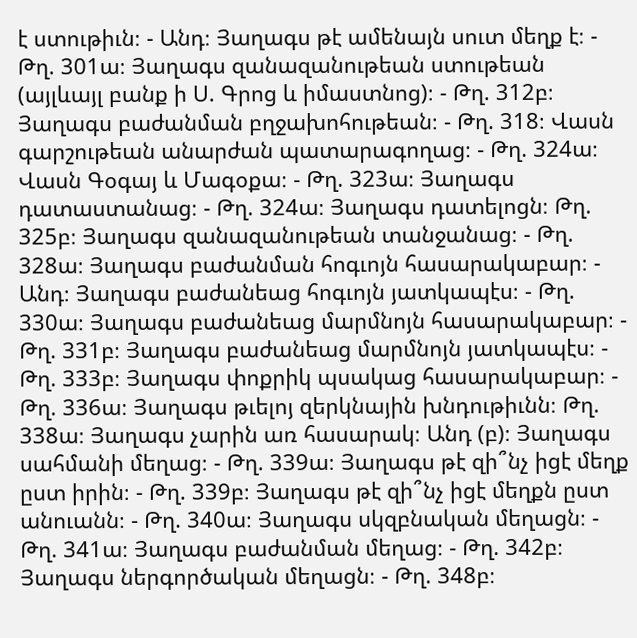է ստութիւն։ - Անդ։ Յաղագս թէ ամենայն սուտ մեղք է։ - Թղ. 301ա։ Յաղագս զանազանութեան ստութեան (այլևայլ բանք ի Ս. Գրոց և իմաստնոց)։ - Թղ. 312բ։ Յաղագս բաժանման բղջախոհութեան։ - Թղ. 318։ Վասն գարշութեան անարժան պատարագողաց։ - Թղ. 324ա։ Վասն Գօգայ և Մագօքա։ - Թղ. 323ա։ Յաղագս դատաստանաց։ - Թղ. 324ա։ Յաղագս դատելոցն։ Թղ. 325բ։ Յաղագս զանազանութեան տանջանաց։ - Թղ. 328ա։ Յաղագս բաժանման հոգւոյն հասարակաբար։ - Անդ։ Յաղագս բաժանեաց հոգւոյն յատկապէս։ - Թղ. 330ա։ Յաղագս բաժանեաց մարմնոյն հասարակաբար։ - Թղ. 331բ։ Յաղագս բաժանեաց մարմնոյն յատկապէս։ - Թղ. 333բ։ Յաղագս փոքրիկ պսակաց հասարակաբար։ - Թղ. 336ա։ Յաղագս թւելոյ զերկնային խնդութիւնն։ Թղ. 338ա։ Յաղագս չարին առ հասարակ։ Անդ (բ)։ Յաղագս սահմանի մեղաց։ - Թղ. 339ա։ Յաղագս թէ զի՞նչ իցէ մեղք ըստ իրին։ - Թղ. 339բ։ Յաղագս թէ զի՞նչ իցէ մեղքն ըստ անուանն։ - Թղ. 340ա։ Յաղագս սկզբնական մեղացն։ - Թղ. 341ա։ Յաղագս բաժանման մեղաց։ - Թղ. 342բ։ Յաղագս ներգործական մեղացն։ - Թղ. 348բ։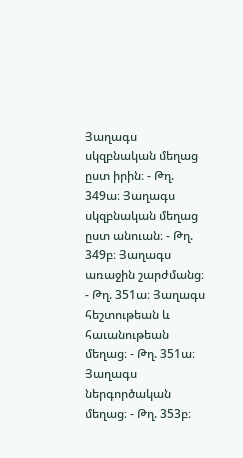Յաղագս սկզբնական մեղաց ըստ իրին։ - Թղ. 349ա։ Յաղագս սկզբնական մեղաց ըստ անուան։ - Թղ. 349բ։ Յաղագս առաջին շարժմանց։ - Թղ. 351ա։ Յաղագս հեշտութեան և հաւանութեան մեղաց։ - Թղ. 351ա։ Յաղագս ներգործական մեղաց։ - Թղ. 353բ։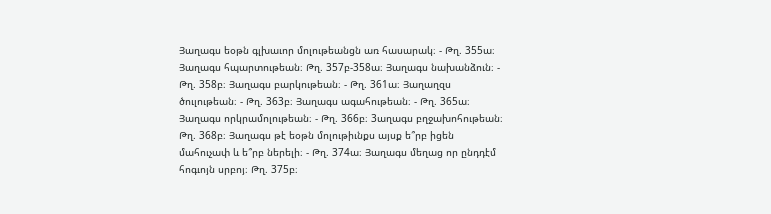Յաղագս եօթն գլխաւոր մոլութեանցն առ հասարակ։ - Թղ. 355ա։ Յաղագս հպարտութեան։ Թղ. 357բ-358ա։ Յաղագս նախանձուն։ - Թղ. 358բ։ Յաղագս բարկութեան։ - Թղ. 361ա։ Յաղաղզս ծուլութեան։ - Թղ. 363բ։ Յաղագս ագահութեան։ - Թղ. 365ա։ Յաղագս որկրամոլութեան։ - Թղ. 366բ։ 3աղագս բղջախոհութեան։ Թղ. 368բ։ Յաղագս թէ եօթն մոլութիւնքս այսք ե՞րբ իցեն մահուչափ և ե՞րբ ներելի։ - Թղ. 374ա։ Յաղագս մեղաց որ ընդդէմ հոգւոյն սրբոյ։ Թղ. 375բ։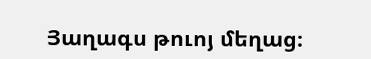Յաղագս թուոյ մեղաց։